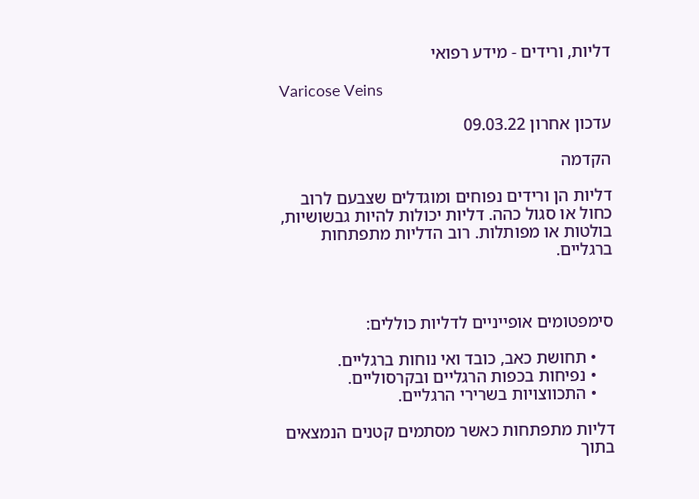דליות, ורידים - מידע רפואי

Varicose Veins

עדכון אחרון 09.03.22

הקדמה

דליות הן ורידים נפוחים ומוגדלים שצבעם לרוב כחול או סגול כהה. דליות יכולות להיות גבשושיות, בולטות או מפותלות. רוב הדליות מתפתחות ברגליים.



סימפטומים אופייניים לדליות כוללים:

    • תחושת כאב, כובד ואי נוחות ברגליים.
    • נפיחות בכפות הרגליים ובקרסוליים.
    • התכווצויות בשרירי הרגליים.

דליות מתפתחות כאשר מסתמים קטנים הנמצאים בתוך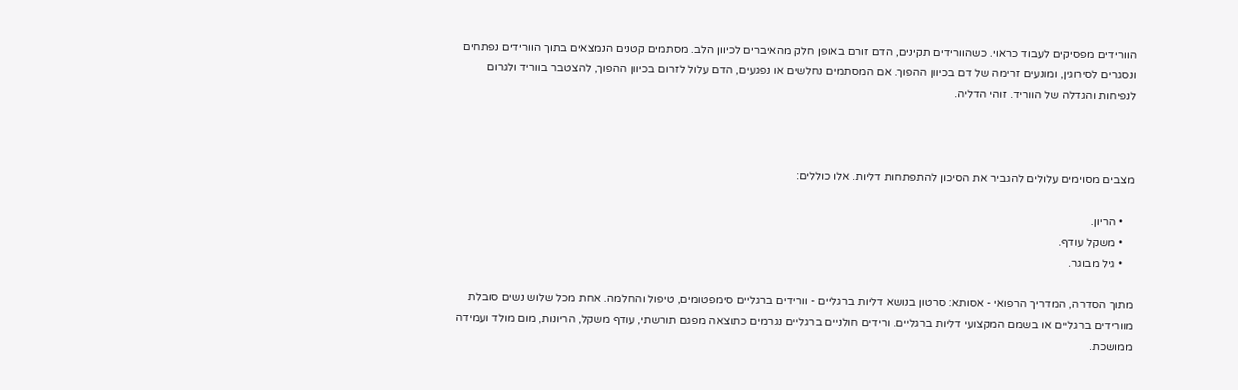הוורידים מפסיקים לעבוד כראוי. כשהוורידים תקינים, הדם זורם באופן חלק מהאיברים לכיוון הלב. מסתמים קטנים הנמצאים בתוך הוורידים נפתחים ונסגרים לסירוגין, ומונעים זרימה של דם בכיוון ההפוך. אם המסתמים נחלשים או נפגעים, הדם עלול לזרום בכיוון ההפוך, להצטבר בווריד ולגרום לנפיחות והגדלה של הווריד. זוהי הדליה.



מצבים מסוימים עלולים להגביר את הסיכון להתפתחות דליות. אלו כוללים:

    • הריון.
    • משקל עודף.
    • גיל מבוגר.

מתוך הסדרה, המדריך הרפואי - אסותא: סרטון בנושא דליות ברגליים - וורידים ברגליים סימפטומים, טיפול והחלמה. אחת מכל שלוש נשים סובלת מוורידים ברגליים או בשמם המקצועי דליות ברגליים. ורידים חולניים ברגליים נגרמים כתוצאה מפגם תורשתי, עודף משקל, הריונות, מום מולד ועמידה ממושכת.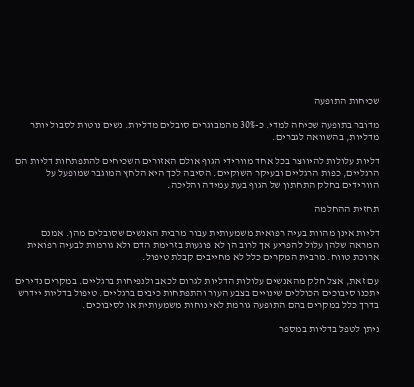שכיחות התופעה

מדובר בתופעה שכיחה למדי. כ-30% מהמבוגרים סובלים מדליות. נשים נוטות לסבול יותר מדליות, בהשוואה לגברים.

דליות עלולות להיווצר בכל אחד מוורידי הגוף אולם האזורים השכיחים להתפתחות דליות הם הרגליים, כפות הרגליים ובעיקר השוקיים. הסיבה לכך היא הלחץ המוגבר שמופעל על הוורידים בחלק התחתון של הגוף בעת עמידה והליכה.

תחזית ההחלמה

דליות אינן מהוות בעיה רפואית משמעותית עבור מרבית האנשים שסובלים מהן. אמנם המראה שלהן עלול להפריע אך לרוב הן לא פוגעות בזרימת הדם ולא גורמות לבעיה רפואית ארוכת טווח. מרבית המקרים כלל לא מחייבים קבלת טיפול.

עם זאת, אצל חלק מהאנשים עלולות הדליות לגרום לכאב ולנפיחות ברגליים. במקרים נדירים יתכנו סיבוכים הכוללים שינויים בצבע העור והתפתחות כיבים ברגליים. טיפול בדליות יידרש בדרך כלל במקרים בהם התופעה גורמת לאי נוחות משמעותית או לסיבוכים.

ניתן לטפל בדליות במספר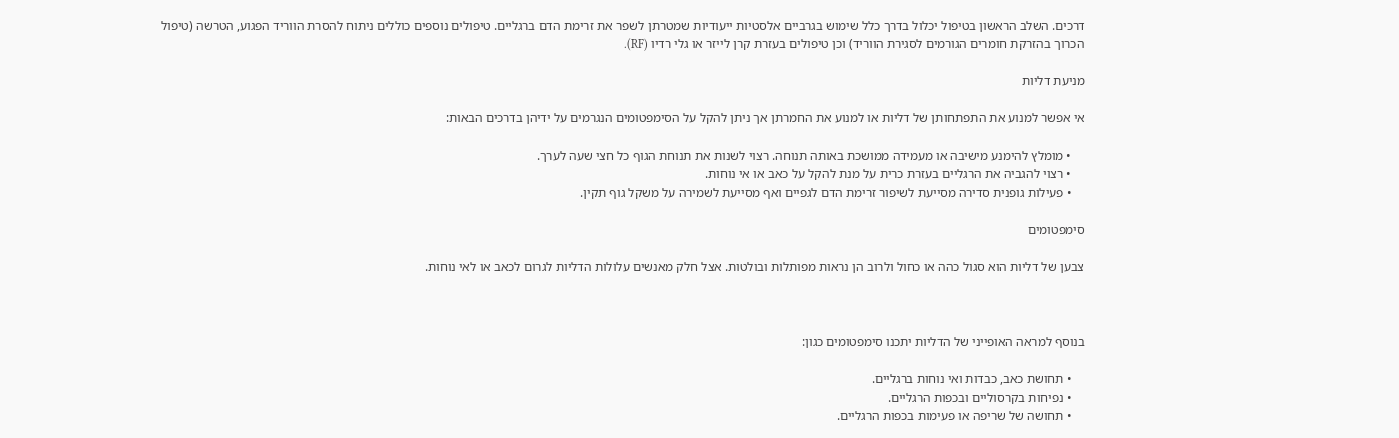דרכים. השלב הראשון בטיפול יכלול בדרך כלל שימוש בגרביים אלסטיות ייעודיות שמטרתן לשפר את זרימת הדם ברגליים. טיפולים נוספים כוללים ניתוח להסרת הווריד הפגוע, הטרשה (טיפול הכרוך בהזרקת חומרים הגורמים לסגירת הווריד) וכן טיפולים בעזרת קרן לייזר או גלי רדיו (RF).

מניעת דליות

אי אפשר למנוע את התפתחותן של דליות או למנוע את החמרתן אך ניתן להקל על הסימפטומים הנגרמים על ידיהן בדרכים הבאות:

    • מומלץ להימנע מישיבה או מעמידה ממושכת באותה תנוחה. רצוי לשנות את תנוחת הגוף כל חצי שעה לערך.
    • רצוי להגביה את הרגליים בעזרת כרית על מנת להקל על כאב או אי נוחות.
    • פעילות גופנית סדירה מסייעת לשיפור זרימת הדם לגפיים ואף מסייעת לשמירה על משקל גוף תקין.

סימפטומים

צבען של דליות הוא סגול כהה או כחול ולרוב הן נראות מפותלות ובולטות. אצל חלק מאנשים עלולות הדליות לגרום לכאב או לאי נוחות.



בנוסף למראה האופייני של הדליות יתכנו סימפטומים כגון:

    • תחושת כאב, כבדות ואי נוחות ברגליים.
    • נפיחות בקרסוליים ובכפות הרגליים.
    • תחושה של שריפה או פעימות בכפות הרגליים.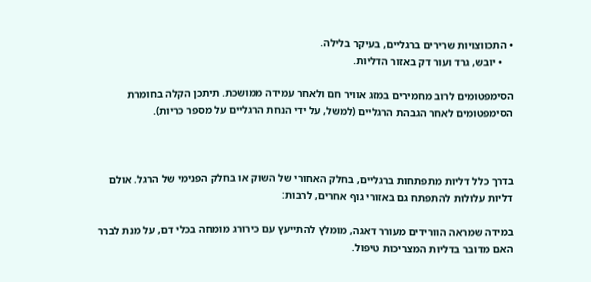• התכווצויות שרירים ברגליים, בעיקר בלילה.
    • יובש, גרד ועור דק באזור הדליות.

הסימפטומים לרוב מחמירים במזג אוויר חם ולאחר עמידה ממושכת. תיתכן הקלה בחומרת הסימפטומים לאחר הגבהת הרגליים (למשל, על ידי הנחת הרגליים על מספר כריות).



בדרך כלל דליות מתפתחות ברגליים, בחלק האחורי של השוק או בחלק הפנימי של הרגל. אולם דליות עלולות להתפתח גם באזורי גוף אחרים, לרבות:

במידה שמראה הוורידים מעורר דאגה, מומלץ להתייעץ עם כירורג מומחה בכלי דם, על מנת לברר האם מדובר בדליות המצריכות טיפול.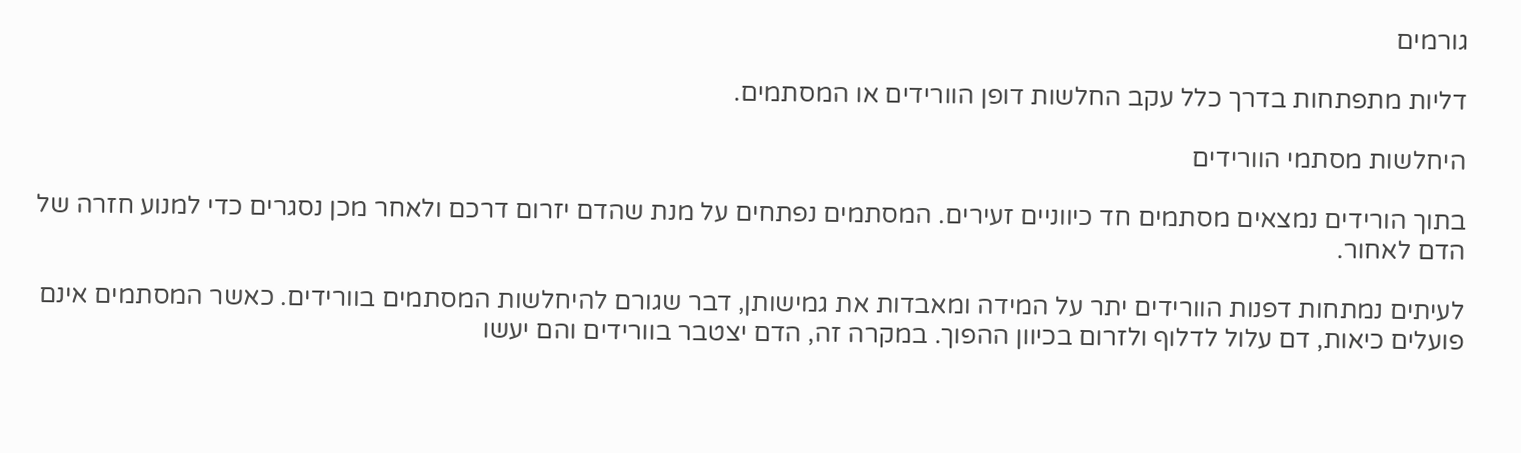גורמים

דליות מתפתחות בדרך כלל עקב החלשות דופן הוורידים או המסתמים.

היחלשות מסתמי הוורידים

בתוך הורידים נמצאים מסתמים חד כיווניים זעירים. המסתמים נפתחים על מנת שהדם יזרום דרכם ולאחר מכן נסגרים כדי למנוע חזרה של הדם לאחור.

לעיתים נמתחות דפנות הוורידים יתר על המידה ומאבדות את גמישותן, דבר שגורם להיחלשות המסתמים בוורידים. כאשר המסתמים אינם פועלים כיאות, דם עלול לדלוף ולזרום בכיוון ההפוך. במקרה זה, הדם יצטבר בוורידים והם יעשו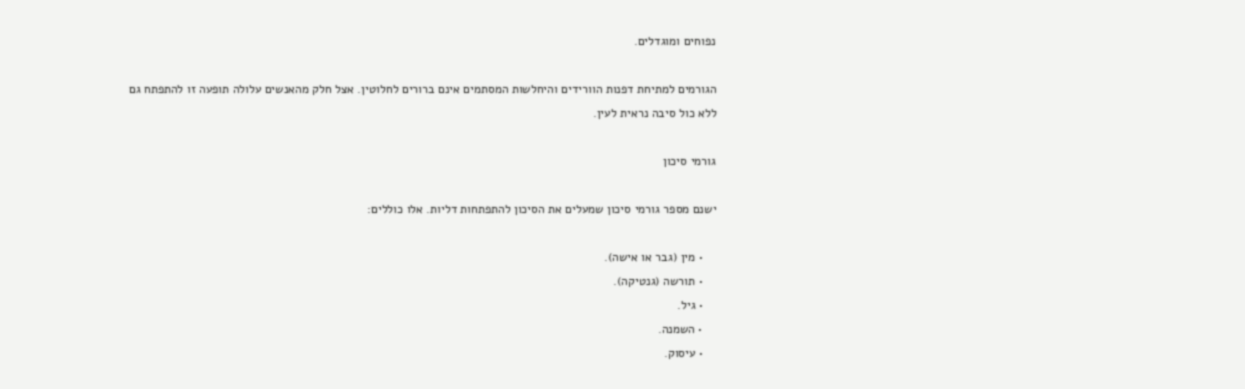נפוחים ומוגדלים.

הגורמים למתיחת דפנות הוורידים והיחלשות המסתמים אינם ברורים לחלוטין. אצל חלק מהאנשים עלולה תופעה זו להתפתח גם ללא כול סיבה נראית לעין.

גורמי סיכון

ישנם מספר גורמי סיכון שמעלים את הסיכון להתפתחות דליות. אלו כוללים:

    • מין (גבר או אישה).
    • תורשה (גנטיקה).
    • גיל.
    • השמנה.
    • עיסוק.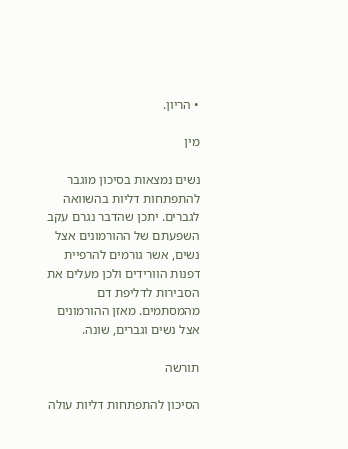• הריון.

מין

נשים נמצאות בסיכון מוגבר להתפתחות דליות בהשוואה לגברים. יתכן שהדבר נגרם עקב השפעתם של ההורמונים אצל נשים, אשר גורמים להרפיית דפנות הוורידים ולכן מעלים את הסבירות לדליפת דם מהמסתמים. מאזן ההורמונים אצל נשים וגברים, שונה.

תורשה

הסיכון להתפתחות דליות עולה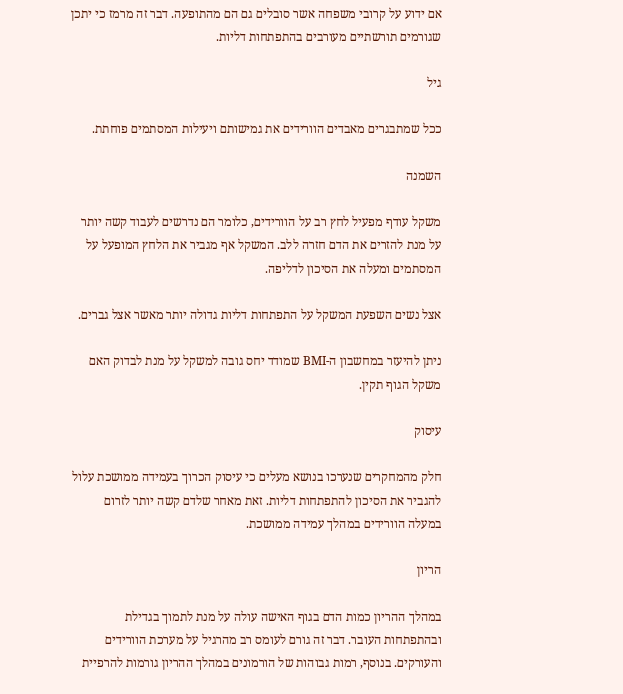אם ידוע על קרובי משפחה אשר סובלים גם הם מהתופעה. דבר זה מרמז כי יתכן שגורמים תורשתיים מעורבים בהתפתחות דליות.

גיל

ככל שמתבגרים מאבדים הוורידים את גמישותם ויעילות המסתמים פוחתת.

השמנה

משקל עודף מפעיל לחץ רב על הוורידים, כלומר הם נדרשים לעבוד קשה יותר על מנת להזרים את הדם חזרה ללב. המשקל אף מגביר את הלחץ המופעל על המסתמים ומעלה את הסיכון לדליפה.

אצל נשים השפעת המשקל על התפתחות דליות גדולה יותר מאשר אצל גברים.

ניתן להיעזר במחשבון ה-BMI שמודד יחס גובה למשקל על מנת לבדוק האם משקל הגוף תקין.

עיסוק

חלק מהמחקרים שנערכו בנושא מעלים כי עיסוק הכרוך בעמידה ממושכת עלול להגביר את הסיכון להתפתחות דליות. זאת מאחר שלדם קשה יותר לזרום במעלה הוורידים במהלך עמידה ממושכת.

הריון

במהלך ההריון כמות הדם בגוף האישה עולה על מנת לתמוך בגדילת ובהתפתחות העובר. דבר זה גורם לעומס רב מהרגיל על מערכת הוורידים והעורקים. בנוסף, רמות גבוהות של הורמונים במהלך ההריון גורמות להרפיית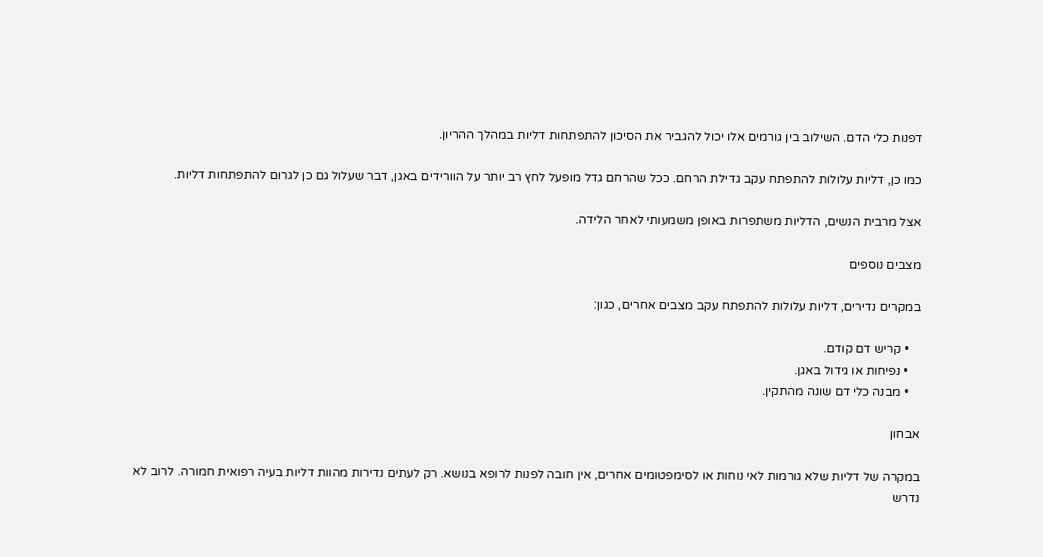דפנות כלי הדם. השילוב בין גורמים אלו יכול להגביר את הסיכון להתפתחות דליות במהלך ההריון.

כמו כן, דליות עלולות להתפתח עקב גדילת הרחם. ככל שהרחם גדל מופעל לחץ רב יותר על הוורידים באגן, דבר שעלול גם כן לגרום להתפתחות דליות.

אצל מרבית הנשים, הדליות משתפרות באופן משמעותי לאחר הלידה.

מצבים נוספים

במקרים נדירים, דליות עלולות להתפתח עקב מצבים אחרים, כגון:

    • קריש דם קודם.
    • נפיחות או גידול באגן.
    • מבנה כלי דם שונה מהתקין.

אבחון

במקרה של דליות שלא גורמות לאי נוחות או לסימפטומים אחרים, אין חובה לפנות לרופא בנושא. רק לעתים נדירות מהוות דליות בעיה רפואית חמורה. לרוב לא נדרש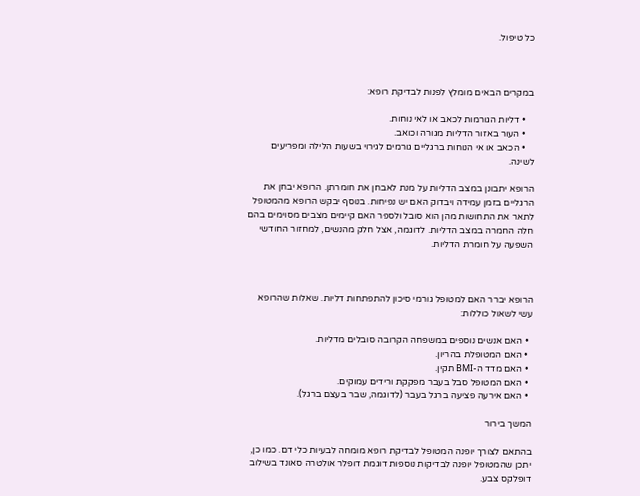כל טיפול.



במקרים הבאים מומלץ לפנות לבדיקת רופא:

    • דליות הגורמות לכאב או לאי נוחות.
    • העור באזור הדליות מגורה וכואב.
    • הכאב או אי הנוחות ברגליים גורמים לגירוי בשעות הלילה ומפריעים לשינה.

הרופא יתבונן במצב הדליות על מנת לאבחן את חומרתן. הרופא יבחן את הרגליים בזמן עמידה ויבדוק האם יש נפיחות. בנוסף יבקש הרופא מהמטופל לתאר את התחושות מהן הוא סובל ולספר האם קיימים מצבים מסוימים בהם חלה החמרה במצב הדליות. לדוגמה, אצל חלק מהנשים, למחזור החודשי השפעה על חומרת הדליות.



הרופא יברר האם למטופל גורמי סיכון להתפתחות דליות. שאלות שהרופא עשי לשאול כוללות:

  • האם אנשים נוספים במשפחה הקרובה סובלים מדליות.
  • האם המטופלת בהריון.
  • האם מדד ה-BMI תקין.
  • האם המטופל סבל בעבר מפקקת ורידים עמוקים.
  • האם אירעה פציעה ברגל בעבר (לדוגמה, שבר בעצם ברגל).

המשך בירור

בהתאם לצורך יופנה המטופל לבדיקת רופא מומחה לבעיות כלי דם. כמו כן, יתכן שהמטופל יופנה לבדיקות נוספות דוגמת דופלר אולטרה סאונד בשילוב דופלקס צבע.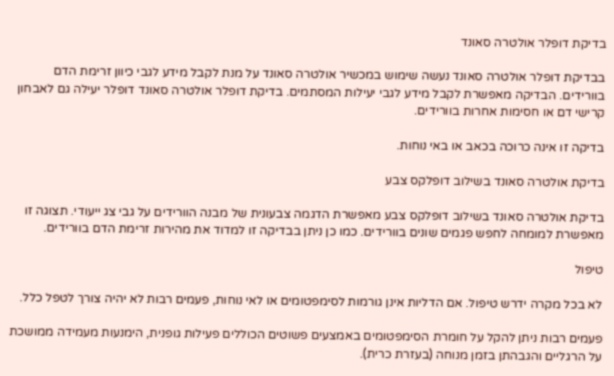בדיקת דופלר אולטרה סאונד

בבדיקת דופלר אולטרה סאונד נעשה שימוש במכשיר אולטרה סאונד על מנת לקבל מידע לגבי כיוון זרימת הדם בוורידים. הבדיקה מאפשרת לקבל מידע לגבי יעילות המסתמים. בדיקת דופלר אולטרה סאונד דופלר יעילה גם לאבחון קרישי דם או חסימות אחרות בוורידים.

בדיקה זו אינה כרוכה בכאב או באי נוחות.

בדיקת אולטרה סאונד בשילוב דופלקס צבע

בדיקת אולטרה סאונד בשילוב דופלקס צבע מאפשרת הדגמה צבעונית של מבנה הוורידים על גבי צג ייעודי. תצוגה זו מאפשרת למומחה לחפש פגמים שונים בוורידים. כמו כן ניתן בבדיקה זו למדוד את מהירות זרימת הדם בוורידים.

טיפול

לא בכל מקרה ידרש טיפול. אם הדליות אינן גורמות לסימפטומים או לאי נוחות, פעמים רבות לא יהיה צורך לטפל כלל.

פעמים רבות ניתן להקל על חומרת הסימפטומים באמצעים פשוטים הכוללים פעילות גופנית, הימנעות מעמידה ממושכת על הרגליים והגבהתן בזמן מנוחה (בעזרת כרית).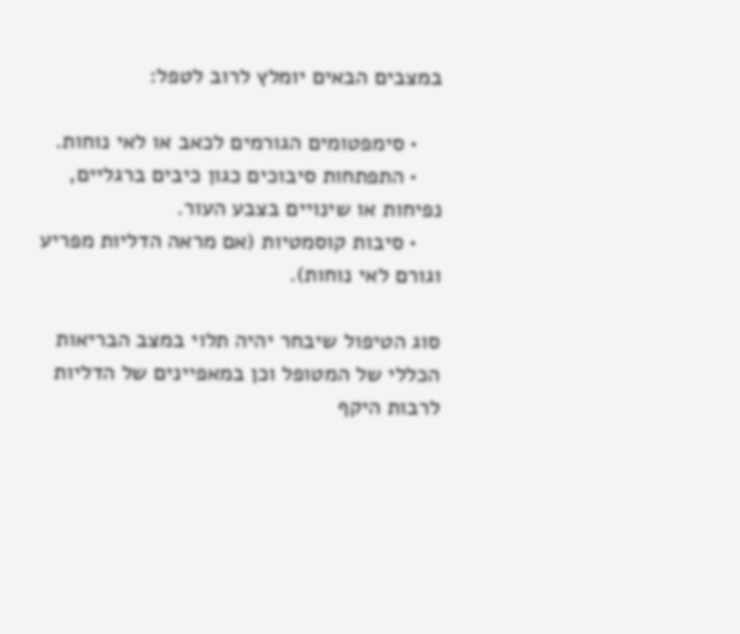במצבים הבאים יומלץ לרוב לטפל:

    • סימפטומים הגורמים לכאב או לאי נוחות.
    • התפתחות סיבוכים כגון כיבים ברגליים, נפיחות או שינויים בצבע העור.
    • סיבות קוסמטיות (אם מראה הדליות מפריע וגורם לאי נוחות).

סוג הטיפול שיבחר יהיה תלוי במצב הבריאות הכללי של המטופל וכן במאפיינים של הדליות לרבות היקף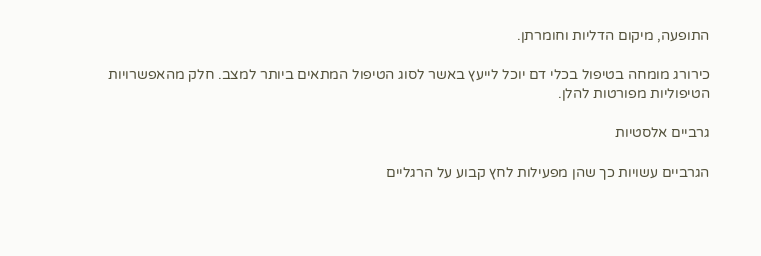התופעה, מיקום הדליות וחומרתן.

כירורג מומחה בטיפול בכלי דם יוכל לייעץ באשר לסוג הטיפול המתאים ביותר למצב. חלק מהאפשרויות הטיפוליות מפורטות להלן.

גרביים אלסטיות

הגרביים עשויות כך שהן מפעילות לחץ קבוע על הרגליים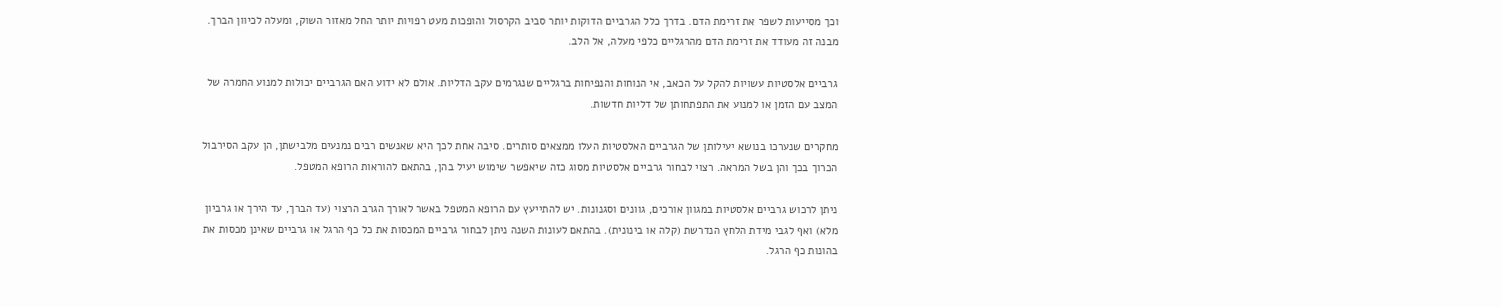וכך מסייעות לשפר את זרימת הדם. בדרך כלל הגרביים הדוקות יותר סביב הקרסול והופכות מעט רפויות יותר החל מאזור השוק, ומעלה לכיוון הברך. מבנה זה מעודד את זרימת הדם מהרגליים כלפי מעלה, אל הלב.

גרביים אלסטיות עשויות להקל על הכאב, אי הנוחות והנפיחות ברגליים שנגרמים עקב הדליות. אולם לא ידוע האם הגרביים יכולות למנוע החמרה של המצב עם הזמן או למנוע את התפתחותן של דליות חדשות.

מחקרים שנערכו בנושא יעילותן של הגרביים האלסטיות העלו ממצאים סותרים. סיבה אחת לכך היא שאנשים רבים נמנעים מלבישתן, הן עקב הסירבול הכרוך בכך והן בשל המראה. רצוי לבחור גרביים אלסטיות מסוג כזה שיאפשר שימוש יעיל בהן, בהתאם להוראות הרופא המטפל.

ניתן לרכוש גרביים אלסטיות במגוון אורכים, גוונים וסגנונות. יש להתייעץ עם הרופא המטפל באשר לאורך הגרב הרצוי (עד הברך, עד הירך או גרביון מלא) ואף לגבי מידת הלחץ הנדרשת (קלה או בינונית). בהתאם לעונות השנה ניתן לבחור גרביים המכסות את כל כף הרגל או גרביים שאינן מכסות את בהונות כף הרגל.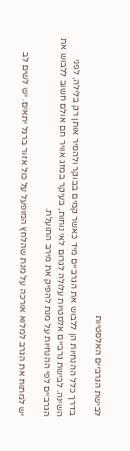לבישת הגרביים האלסטיות

בדרך כלל ההנחיות הן ללבוש את הגרביים מיד כאשר קמים בבוקר ולהסיר אותן רק בלילה, לפני השינה. לבישת גרביים אלסטיות עלולה לגרום לאי נוחות, בעיקר במזג אוויר חם אולם חשוב ללבוש את הגרביים לפי ההנחיות על מנת להפיק את מירב התועלת.

יש למתוח את הגרב למלוא אורכה על מנת שהלחץ המופעל על כול אזור ברגל יתאים. יש לשים לב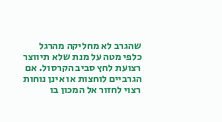שהגרב לא מחליקה מהרגל כלפי מטה על מנת שלא תיווצר רצועת לחץ סביב הקרסול. אם הגרביים לוחצות או אינן נוחות רצוי לחזור אל המכון בו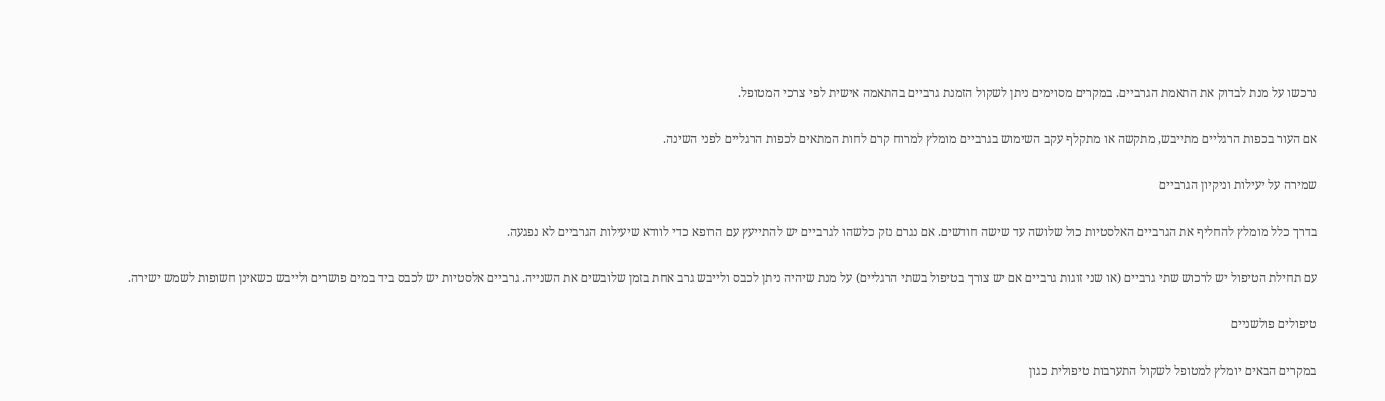נרכשו על מנת לבדוק את התאמת הגרביים. במקרים מסוימים ניתן לשקול הזמנת גרביים בהתאמה אישית לפי צרכי המטופל.

אם העור בכפות הרגליים מתייבש, מתקשה או מתקלף עקב השימוש בגרביים מומלץ למרוח קרם לחות המתאים לכפות הרגליים לפני השינה.

שמירה על יעילות וניקיון הגרביים

בדרך כלל מומלץ להחליף את הגרביים האלסטיות כול שלושה עד שישה חודשים. אם נגרם נזק כלשהו לגרביים יש להתייעץ עם הרופא כדי לוודא שיעילות הגרביים לא נפגעה.

עם תחילת הטיפול יש לרכוש שתי גרביים (או שני זוגות גרביים אם יש צורך בטיפול בשתי הרגליים) על מנת שיהיה ניתן לכבס ולייבש גרב אחת בזמן שלובשים את השנייה. גרביים אלסטיות יש לכבס ביד במים פושרים ולייבש כשאינן חשופות לשמש ישירה.

טיפולים פולשניים

במקרים הבאים יומלץ למטופל לשקול התערבות טיפולית כגון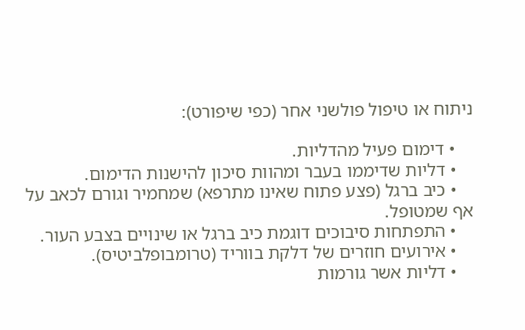ניתוח או טיפול פולשני אחר (כפי שיפורט):

    • דימום פעיל מהדליות.
    • דליות שדיממו בעבר ומהוות סיכון להישנות הדימום.
    • כיב ברגל (פצע פתוח שאינו מתרפא) שמחמיר וגורם לכאב על אף שמטופל.
    • התפתחות סיבוכים דוגמת כיב ברגל או שינויים בצבע העור.
    • אירועים חוזרים של דלקת בווריד (טרומבופלביטיס).
    • דליות אשר גורמות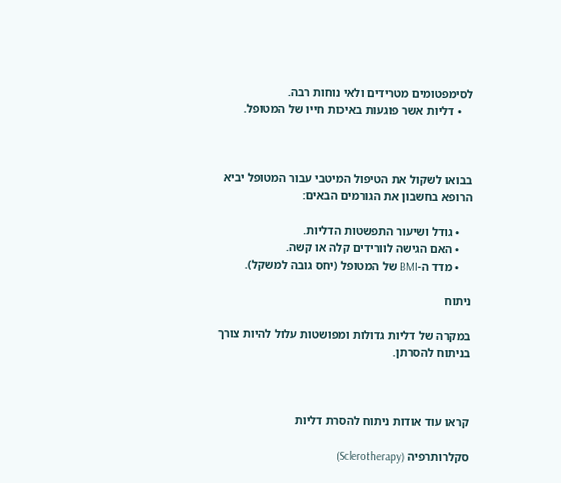לסימפטומים מטרידים ולאי נוחות רבה.
    • דליות אשר פוגעות באיכות חייו של המטופל.



בבואו לשקול את הטיפול המיטבי עבור המטופל יביא הרופא בחשבון את הגורמים הבאים:

    • גודל ושיעור התפשטות הדליות.
    • האם הגישה לוורידים קלה או קשה.
    • מדד ה-BMI של המטופל (יחס גובה למשקל).

ניתוח

במקרה של דליות גדולות ומפושטות עלול להיות צורך בניתוח להסרתן.



קראו עוד אודות ניתוח להסרת דליות

סקלרותרפיה (Sclerotherapy)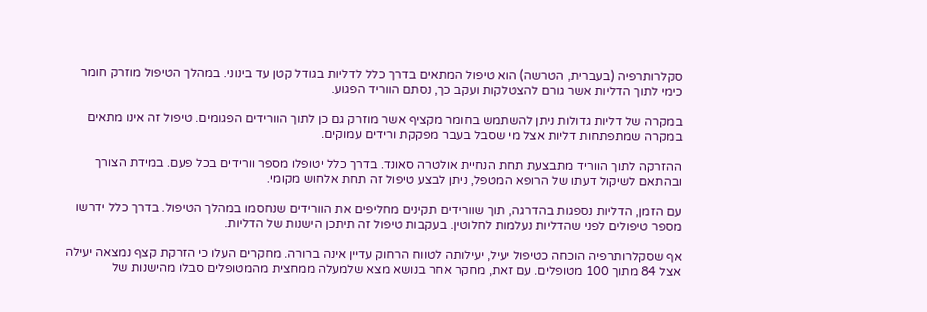סקלרותרפיה (בעברית, הטרשה) הוא טיפול המתאים בדרך כלל לדליות בגודל קטן עד בינוני. במהלך הטיפול מוזרק חומר כימי לתוך הדליות אשר גורם להצטלקות ועקב כך, נסתם הווריד הפגוע.

במקרה של דליות גדולות ניתן להשתמש בחומר מקציף אשר מוזרק גם כן לתוך הוורידים הפגומים. טיפול זה אינו מתאים במקרה שמתפתחות דליות אצל מי שסבל בעבר מפקקת ורידים עמוקים.

ההזרקה לתוך הווריד מתבצעת תחת הנחיית אולטרה סאונד. בדרך כלל יטופלו מספר וורידים בכל פעם. במידת הצורך ובהתאם לשיקול דעתו של הרופא המטפל, ניתן לבצע טיפול זה תחת אלחוש מקומי.

עם הזמן, הדליות נספגות בהדרגה, תוך שוורידים תקינים מחליפים את הוורידים שנחסמו במהלך הטיפול. בדרך כלל ידרשו מספר טיפולים לפני שהדליות נעלמות לחלוטין. בעקבות טיפול זה תיתכן הישנות של הדליות.

אף שסקלרותרפיה הוכחה כטיפול יעיל, יעילותה לטווח הרחוק עדיין אינה ברורה. מחקרים העלו כי הזרקת קצף נמצאה יעילה אצל 84 מתוך 100 מטופלים. עם זאת, מחקר אחר בנושא מצא שלמעלה ממחצית מהמטופלים סבלו מהישנות של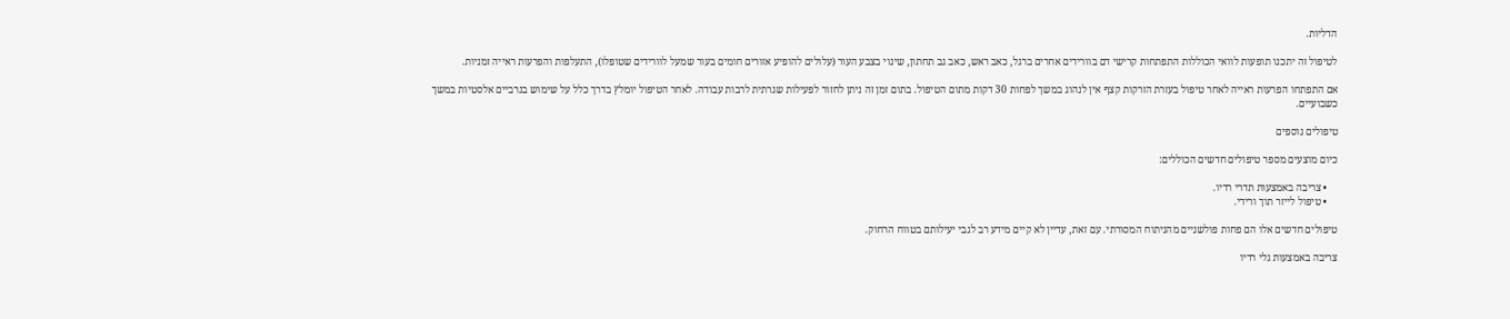הדליות.

לטיפול זה יתכנו תופעות לוואי הכוללות התפתחות קרישי דם בוורידים אחרים ברגל, כאב ראש, כאב גב תחתון, שינוי בצבע העור (עלולים להופיע אזורים חומים בעור שמעל לוורידים שטופלו), התעלפות והפרעות ראייה זמניות.

אם התפתחו הפרעות ראייה לאחר טיפול בעזרת הזרקות קצף אין לנהוג במשך לפחות 30 דקות מתום הטיפול. בתום זמן זה ניתן לחזור לפעילות שגרתית לרבות עבודה. לאחר הטיפול יומלץ בדרך כלל על שימוש בגרביים אלסטיות במשך כשבועיים.

טיפולים נוספים

כיום מוצעים מספר טיפולים חדשים הכוללים:

    • צריבה באמצעות תדרי רדיו.
    • טיפול לייזר תוך ורידי.

טיפולים חדשים אלו הם פחות פולשניים מהניתוח המסורתי. עם זאת, עדיין לא קיים מידע רב לגבי יעילותם בטווח הרחוק.

צריבה באמצעות גלי רדיו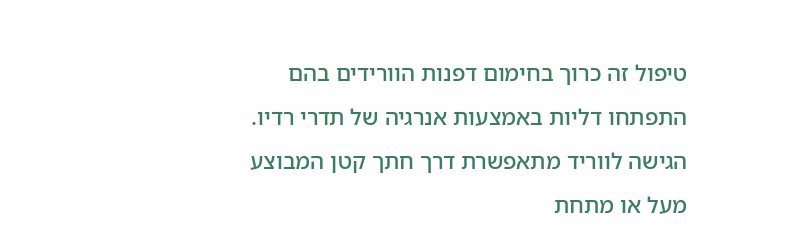טיפול זה כרוך בחימום דפנות הוורידים בהם התפתחו דליות באמצעות אנרגיה של תדרי רדיו. הגישה לווריד מתאפשרת דרך חתך קטן המבוצע מעל או מתחת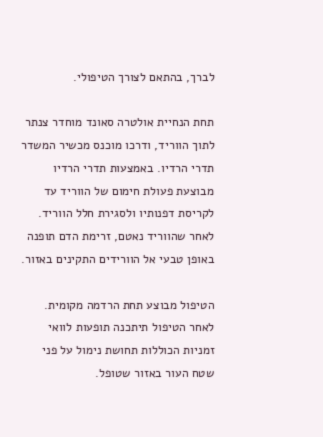לברך, בהתאם לצורך הטיפולי.

תחת הנחיית אולטרה סאונד מוחדר צנתר לתוך הווריד, ודרכו מוכנס מכשיר המשדר תדרי הרדיו. באמצעות תדרי הרדיו מבוצעת פעולת חימום של הווריד עד לקריסת דפנותיו ולסגירת חלל הווריד. לאחר שהווריד נאטם, זרימת הדם תופנה באופן טבעי אל הוורידים התקינים באזור.

הטיפול מבוצע תחת הרדמה מקומית. לאחר הטיפול תיתכנה תופעות לוואי זמניות הכוללות תחושת נימול על פני שטח העור באזור שטופל.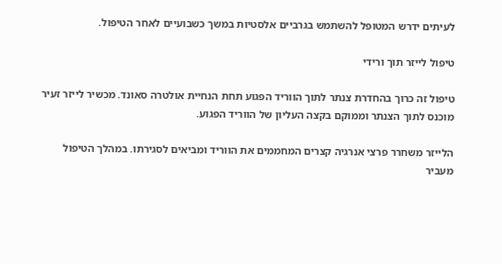לעיתים ידרש המטופל להשתמש בגרביים אלסטיות במשך כשבועיים לאחר הטיפול.

טיפול לייזר תוך ורידי

טיפול זה כרוך בהחדרת צנתר לתוך הווריד הפגוע תחת הנחיית אולטרה סאונד. מכשיר לייזר זעיר מוכנס לתוך הצנתר וממוקם בקצה העליון של הווריד הפגוע.

הלייזר משחרר פרצי אנרגיה קצרים המחממים את הווריד ומביאים לסגירתו. במהלך הטיפול מעביר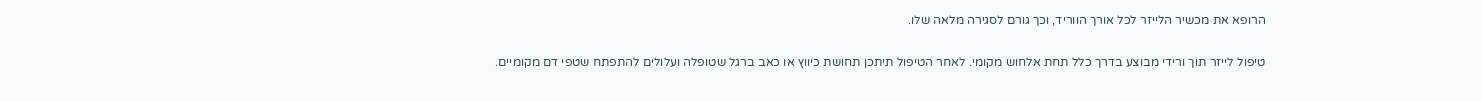הרופא את מכשיר הלייזר לכל אורך הווריד, וכך גורם לסגירה מלאה שלו.

טיפול לייזר תוך ורידי מבוצע בדרך כלל תחת אלחוש מקומי. לאחר הטיפול תיתכן תחושת כיווץ או כאב ברגל שטופלה ועלולים להתפתח שטפי דם מקומיים.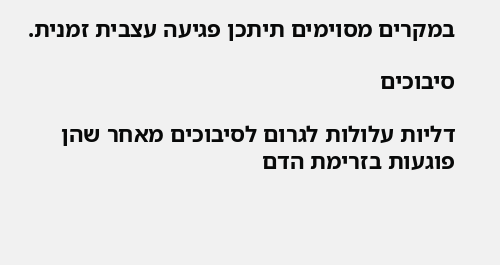במקרים מסוימים תיתכן פגיעה עצבית זמנית.

סיבוכים

דליות עלולות לגרום לסיבוכים מאחר שהן פוגעות בזרימת הדם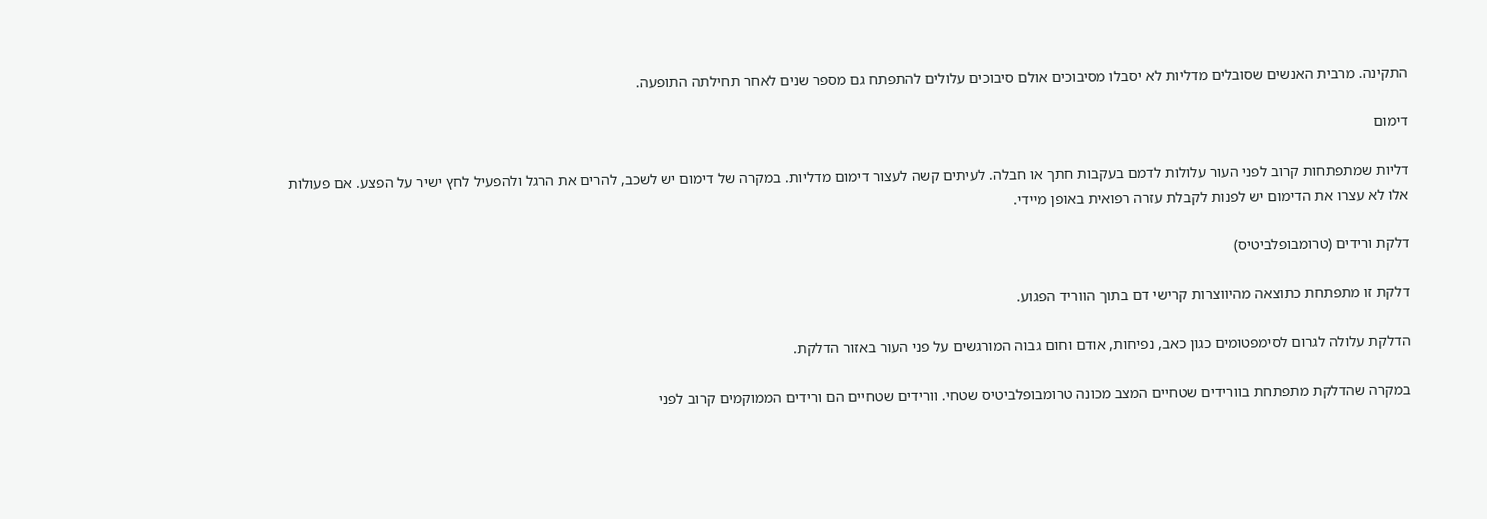התקינה. מרבית האנשים שסובלים מדליות לא יסבלו מסיבוכים אולם סיבוכים עלולים להתפתח גם מספר שנים לאחר תחילתה התופעה.

דימום

דליות שמתפתחות קרוב לפני העור עלולות לדמם בעקבות חתך או חבלה. לעיתים קשה לעצור דימום מדליות. במקרה של דימום יש לשכב, להרים את הרגל ולהפעיל לחץ ישיר על הפצע. אם פעולות אלו לא עצרו את הדימום יש לפנות לקבלת עזרה רפואית באופן מיידי.

דלקת ורידים (טרומבופלביטיס)

דלקת זו מתפתחת כתוצאה מהיווצרות קרישי דם בתוך הווריד הפגוע.

הדלקת עלולה לגרום לסימפטומים כגון כאב, נפיחות, אודם וחום גבוה המורגשים על פני העור באזור הדלקת.

במקרה שהדלקת מתפתחת בוורידים שטחיים המצב מכונה טרומבופלביטיס שטחי. וורידים שטחיים הם ורידים הממוקמים קרוב לפני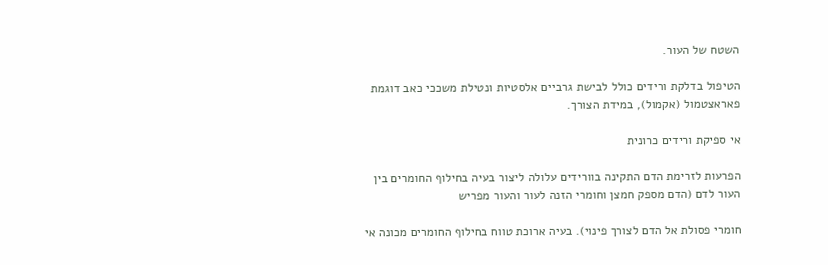השטח של העור.

הטיפול בדלקת ורידים כולל לבישת גרביים אלסטיות ונטילת משככי כאב דוגמת פאראצטמול (אקמול), במידת הצורך.

אי ספיקת ורידים כרונית

הפרעות לזרימת הדם התקינה בוורידים עלולה ליצור בעיה בחילוף החומרים בין העור לדם (הדם מספק חמצן וחומרי הזנה לעור והעור מפריש

חומרי פסולת אל הדם לצורך פינוי). בעיה ארוכת טווח בחילוף החומרים מכונה אי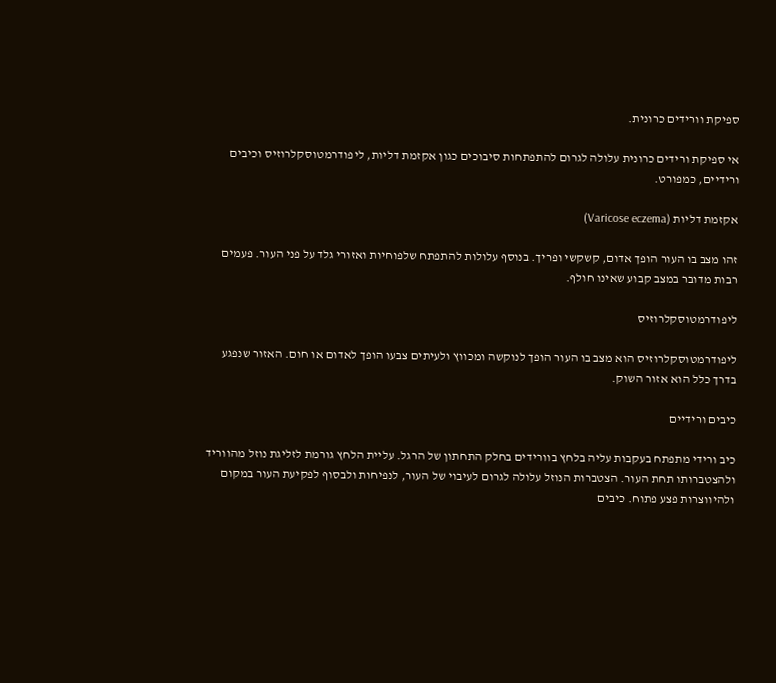ספיקת וורידים כרונית.

אי ספיקת ורידים כרונית עלולה לגרום להתפתחות סיבוכים כגון אקזמת דליות, ליפודרמטוסקלרוזיס וכיבים ורידיים, כמפורט.

אקזמת דליות (Varicose eczema)

זהו מצב בו העור הופך אדום, קשקשי ופריך. בנוסף עלולות להתפתח שלפוחיות ואזורי גלד על פני העור. פעמים רבות מדובר במצב קבוע שאינו חולף.

ליפודרמטוסקלרוזיס

ליפודרמטוסקלרוזיס הוא מצב בו העור הופך לנוקשה ומכווץ ולעיתים צבעו הופך לאדום או חום. האזור שנפגע בדרך כלל הוא אזור השוק.

כיבים ורידיים

כיב ורידי מתפתח בעקבות עליה בלחץ בוורידים בחלק התחתון של הרגל. עליית הלחץ גורמת לזליגת נוזל מהווריד ולהצטברותו תחת העור. הצטברות הנוזל עלולה לגרום לעיבוי של העור, לנפיחות ולבסוף לפקיעת העור במקום ולהיווצרות פצע פתוח. כיבים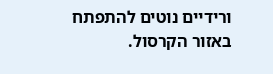ורידיים נוטים להתפתח באזור הקרסול.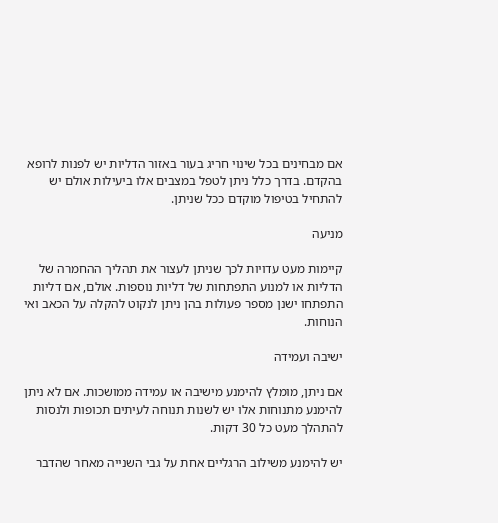אם מבחינים בכל שינוי חריג בעור באזור הדליות יש לפנות לרופא בהקדם. בדרך כלל ניתן לטפל במצבים אלו ביעילות אולם יש להתחיל בטיפול מוקדם ככל שניתן.

מניעה

קיימות מעט עדויות לכך שניתן לעצור את תהליך ההחמרה של הדליות או למנוע התפתחות של דליות נוספות. אולם, אם דליות התפתחו ישנן מספר פעולות בהן ניתן לנקוט להקלה על הכאב ואי הנוחות.

ישיבה ועמידה

אם ניתן, מומלץ להימנע מישיבה או עמידה ממושכות. אם לא ניתן להימנע מתנוחות אלו יש לשנות תנוחה לעיתים תכופות ולנסות להתהלך מעט כל 30 דקות.

יש להימנע משילוב הרגליים אחת על גבי השנייה מאחר שהדבר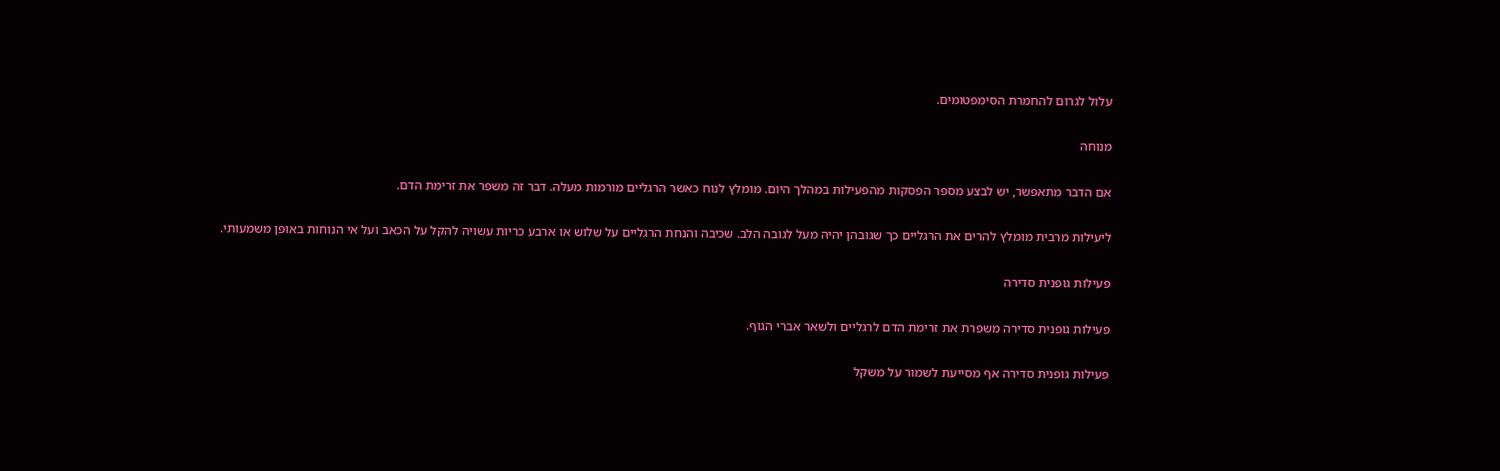עלול לגרום להחמרת הסימפטומים.

מנוחה

אם הדבר מתאפשר, יש לבצע מספר הפסקות מהפעילות במהלך היום. מומלץ לנוח כאשר הרגליים מורמות מעלה. דבר זה משפר את זרימת הדם.

ליעילות מרבית מומלץ להרים את הרגליים כך שגובהן יהיה מעל לגובה הלב. שכיבה והנחת הרגליים על שלוש או ארבע כריות עשויה להקל על הכאב ועל אי הנוחות באופן משמעותי.

פעילות גופנית סדירה

פעילות גופנית סדירה משפרת את זרימת הדם לרגליים ולשאר אברי הגוף.

פעילות גופנית סדירה אף מסייעת לשמור על משקל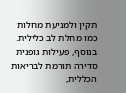תקין ולמניעת מחלות כמו מחלת לב כלילית. בנוסף, פעילות גופנית סדירה תורמת לבריאות הכללית,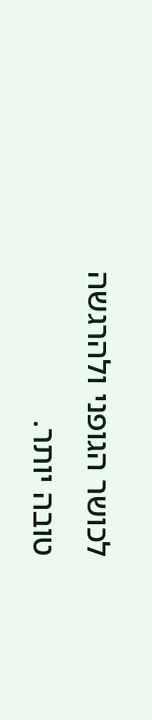לכושר הגופני ולהרגשה טובה יותר.